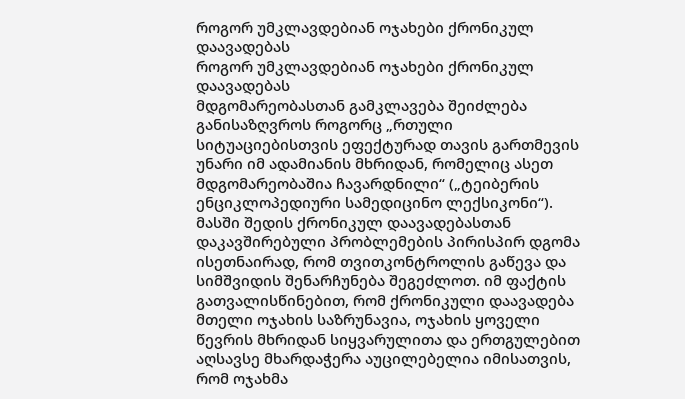როგორ უმკლავდებიან ოჯახები ქრონიკულ დაავადებას
როგორ უმკლავდებიან ოჯახები ქრონიკულ დაავადებას
მდგომარეობასთან გამკლავება შეიძლება განისაზღვროს როგორც „რთული სიტუაციებისთვის ეფექტურად თავის გართმევის უნარი იმ ადამიანის მხრიდან, რომელიც ასეთ მდგომარეობაშია ჩავარდნილი“ („ტეიბერის ენციკლოპედიური სამედიცინო ლექსიკონი“). მასში შედის ქრონიკულ დაავადებასთან დაკავშირებული პრობლემების პირისპირ დგომა ისეთნაირად, რომ თვითკონტროლის გაწევა და სიმშვიდის შენარჩუნება შეგეძლოთ. იმ ფაქტის გათვალისწინებით, რომ ქრონიკული დაავადება მთელი ოჯახის საზრუნავია, ოჯახის ყოველი წევრის მხრიდან სიყვარულითა და ერთგულებით აღსავსე მხარდაჭერა აუცილებელია იმისათვის, რომ ოჯახმა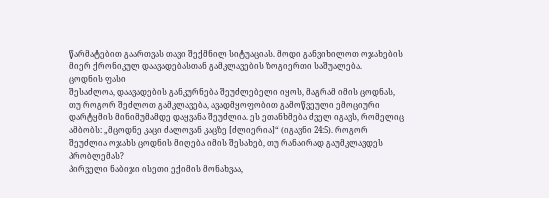წარმატებით გაართვას თავი შექმნილ სიტუაციას. მოდი განვიხილოთ ოჯახების მიერ ქრონიკულ დაავადებასთან გამკლავების ზოგიერთი საშუალება.
ცოდნის ფასი
შესაძლოა, დაავადების განკურნება შეუძლებელი იყოს, მაგრამ იმის ცოდნას, თუ როგორ შეძლოთ გამკლავება, ავადმყოფობით გამოწვეული ემოციური დარტყმის მინიმუმამდე დაყვანა შეუძლია. ეს ეთანხმება ძველ იგავს, რომელიც ამბობს: „მცოდნე კაცი ძალოვან კაცზე [ძლიერია]“ (იგავნი 24:5). როგორ შეუძლია ოჯახს ცოდნის მიღება იმის შესახებ, თუ რანაირად გაუმკლავდეს პრობლემას?
პირველი ნაბიჯი ისეთი ექიმის მონახვაა,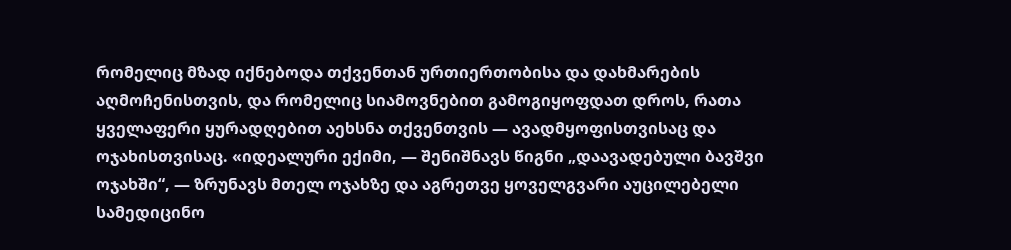რომელიც მზად იქნებოდა თქვენთან ურთიერთობისა და დახმარების აღმოჩენისთვის, და რომელიც სიამოვნებით გამოგიყოფდათ დროს, რათა ყველაფერი ყურადღებით აეხსნა თქვენთვის — ავადმყოფისთვისაც და ოჯახისთვისაც. «იდეალური ექიმი, — შენიშნავს წიგნი „დაავადებული ბავშვი ოჯახში“, — ზრუნავს მთელ ოჯახზე და აგრეთვე ყოველგვარი აუცილებელი სამედიცინო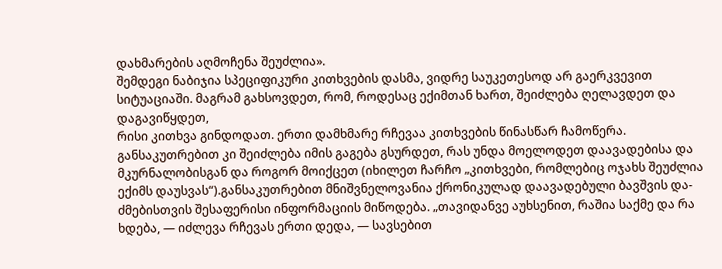დახმარების აღმოჩენა შეუძლია».
შემდეგი ნაბიჯია სპეციფიკური კითხვების დასმა, ვიდრე საუკეთესოდ არ გაერკვევით სიტუაციაში. მაგრამ გახსოვდეთ, რომ, როდესაც ექიმთან ხართ, შეიძლება ღელავდეთ და დაგავიწყდეთ,
რისი კითხვა გინდოდათ. ერთი დამხმარე რჩევაა კითხვების წინასწარ ჩამოწერა. განსაკუთრებით კი შეიძლება იმის გაგება გსურდეთ, რას უნდა მოელოდეთ დაავადებისა და მკურნალობისგან და როგორ მოიქცეთ (იხილეთ ჩარჩო „კითხვები, რომლებიც ოჯახს შეუძლია ექიმს დაუსვას“).განსაკუთრებით მნიშვნელოვანია ქრონიკულად დაავადებული ბავშვის და-ძმებისთვის შესაფერისი ინფორმაციის მიწოდება. „თავიდანვე აუხსენით, რაშია საქმე და რა ხდება, — იძლევა რჩევას ერთი დედა, — სავსებით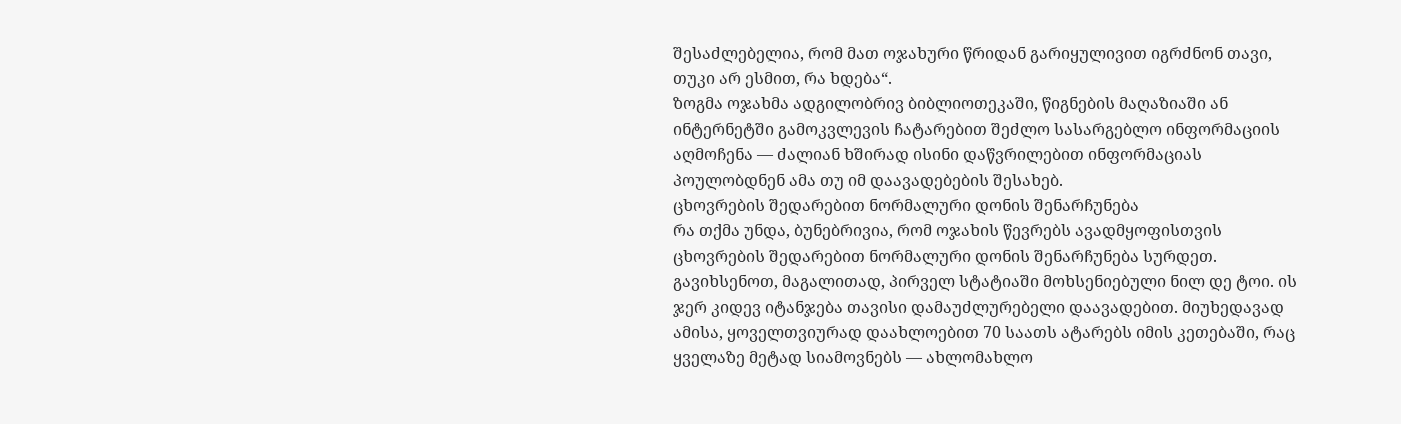შესაძლებელია, რომ მათ ოჯახური წრიდან გარიყულივით იგრძნონ თავი, თუკი არ ესმით, რა ხდება“.
ზოგმა ოჯახმა ადგილობრივ ბიბლიოთეკაში, წიგნების მაღაზიაში ან ინტერნეტში გამოკვლევის ჩატარებით შეძლო სასარგებლო ინფორმაციის აღმოჩენა — ძალიან ხშირად ისინი დაწვრილებით ინფორმაციას პოულობდნენ ამა თუ იმ დაავადებების შესახებ.
ცხოვრების შედარებით ნორმალური დონის შენარჩუნება
რა თქმა უნდა, ბუნებრივია, რომ ოჯახის წევრებს ავადმყოფისთვის ცხოვრების შედარებით ნორმალური დონის შენარჩუნება სურდეთ. გავიხსენოთ, მაგალითად, პირველ სტატიაში მოხსენიებული ნილ დე ტოი. ის ჯერ კიდევ იტანჯება თავისი დამაუძლურებელი დაავადებით. მიუხედავად ამისა, ყოველთვიურად დაახლოებით 70 საათს ატარებს იმის კეთებაში, რაც ყველაზე მეტად სიამოვნებს — ახლომახლო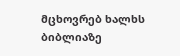მცხოვრებ ხალხს ბიბლიაზე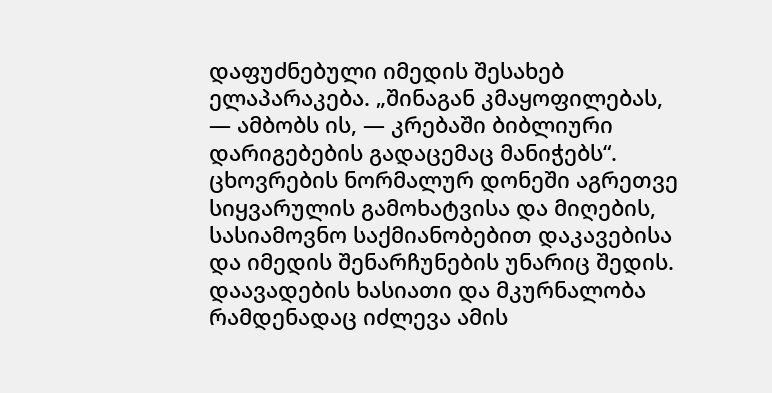დაფუძნებული იმედის შესახებ ელაპარაკება. „შინაგან კმაყოფილებას, — ამბობს ის, — კრებაში ბიბლიური დარიგებების გადაცემაც მანიჭებს“.
ცხოვრების ნორმალურ დონეში აგრეთვე სიყვარულის გამოხატვისა და მიღების, სასიამოვნო საქმიანობებით დაკავებისა და იმედის შენარჩუნების უნარიც შედის. დაავადების ხასიათი და მკურნალობა რამდენადაც იძლევა ამის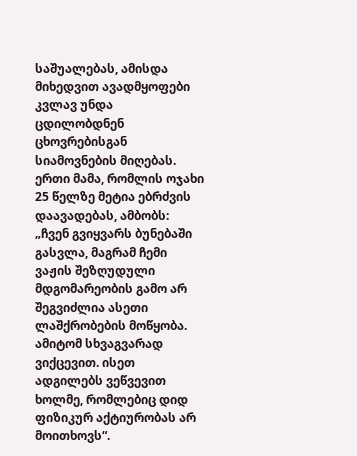საშუალებას, ამისდა მიხედვით ავადმყოფები კვლავ უნდა ცდილობდნენ ცხოვრებისგან სიამოვნების მიღებას. ერთი მამა, რომლის ოჯახი 25 წელზე მეტია ებრძვის დაავადებას, ამბობს: „ჩვენ გვიყვარს ბუნებაში გასვლა, მაგრამ ჩემი ვაჟის შეზღუდული მდგომარეობის გამო არ შეგვიძლია ასეთი ლაშქრობების მოწყობა. ამიტომ სხვაგვარად ვიქცევით. ისეთ ადგილებს ვეწვევით ხოლმე, რომლებიც დიდ ფიზიკურ აქტიურობას არ მოითხოვს“.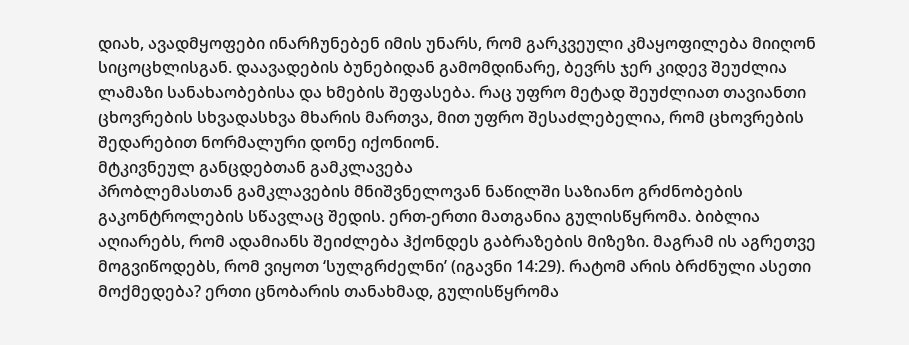დიახ, ავადმყოფები ინარჩუნებენ იმის უნარს, რომ გარკვეული კმაყოფილება მიიღონ სიცოცხლისგან. დაავადების ბუნებიდან გამომდინარე, ბევრს ჯერ კიდევ შეუძლია ლამაზი სანახაობებისა და ხმების შეფასება. რაც უფრო მეტად შეუძლიათ თავიანთი ცხოვრების სხვადასხვა მხარის მართვა, მით უფრო შესაძლებელია, რომ ცხოვრების შედარებით ნორმალური დონე იქონიონ.
მტკივნეულ განცდებთან გამკლავება
პრობლემასთან გამკლავების მნიშვნელოვან ნაწილში საზიანო გრძნობების გაკონტროლების სწავლაც შედის. ერთ-ერთი მათგანია გულისწყრომა. ბიბლია აღიარებს, რომ ადამიანს შეიძლება ჰქონდეს გაბრაზების მიზეზი. მაგრამ ის აგრეთვე მოგვიწოდებს, რომ ვიყოთ ‘სულგრძელნი’ (იგავნი 14:29). რატომ არის ბრძნული ასეთი მოქმედება? ერთი ცნობარის თანახმად, გულისწყრომა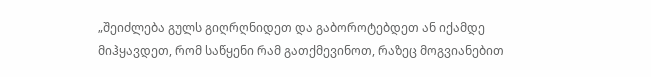„შეიძლება გულს გიღრღნიდეთ და გაბოროტებდეთ ან იქამდე მიჰყავდეთ, რომ საწყენი რამ გათქმევინოთ, რაზეც მოგვიანებით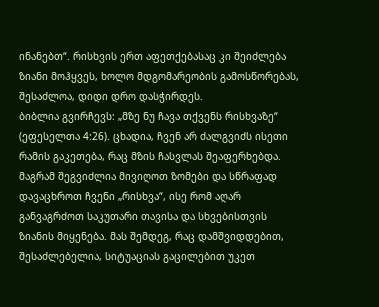ინანებთ“. რისხვის ერთ აფეთქებასაც კი შეიძლება ზიანი მოჰყვეს, ხოლო მდგომარეობის გამოსწორებას, შესაძლოა, დიდი დრო დასჭირდეს.
ბიბლია გვირჩევს: „მზე ნუ ჩავა თქვენს რისხვაზე“ (ეფესელთა 4:26). ცხადია, ჩვენ არ ძალგვიძს ისეთი რამის გაკეთება, რაც მზის ჩასვლას შეაფერხებდა. მაგრამ შეგვიძლია მივიღოთ ზომები და სწრაფად დავაცხროთ ჩვენი „რისხვა“, ისე რომ აღარ განვაგრძოთ საკუთარი თავისა და სხვებისთვის ზიანის მიყენება. მას შემდეგ, რაც დამშვიდდებით, შესაძლებელია, სიტუაციას გაცილებით უკეთ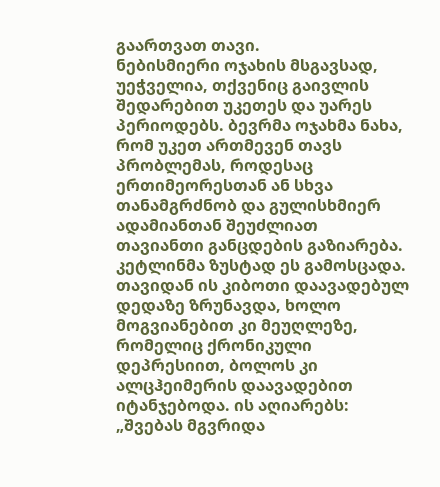გაართვათ თავი.
ნებისმიერი ოჯახის მსგავსად, უეჭველია, თქვენიც გაივლის შედარებით უკეთეს და უარეს პერიოდებს. ბევრმა ოჯახმა ნახა, რომ უკეთ ართმევენ თავს პრობლემას, როდესაც ერთიმეორესთან ან სხვა თანამგრძნობ და გულისხმიერ ადამიანთან შეუძლიათ თავიანთი განცდების გაზიარება. კეტლინმა ზუსტად ეს გამოსცადა. თავიდან ის კიბოთი დაავადებულ დედაზე ზრუნავდა, ხოლო მოგვიანებით კი მეუღლეზე, რომელიც ქრონიკული დეპრესიით, ბოლოს კი ალცჰეიმერის დაავადებით იტანჯებოდა. ის აღიარებს: „შვებას მგვრიდა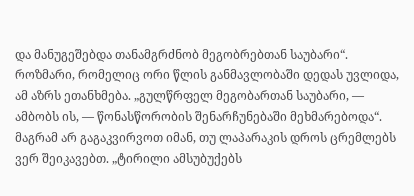და მანუგეშებდა თანამგრძნობ მეგობრებთან საუბარი“. როზმარი, რომელიც ორი წლის განმავლობაში დედას უვლიდა, ამ აზრს ეთანხმება. „გულწრფელ მეგობართან საუბარი, — ამბობს ის, — წონასწორობის შენარჩუნებაში მეხმარებოდა“.
მაგრამ არ გაგაკვირვოთ იმან, თუ ლაპარაკის დროს ცრემლებს ვერ შეიკავებთ. „ტირილი ამსუბუქებს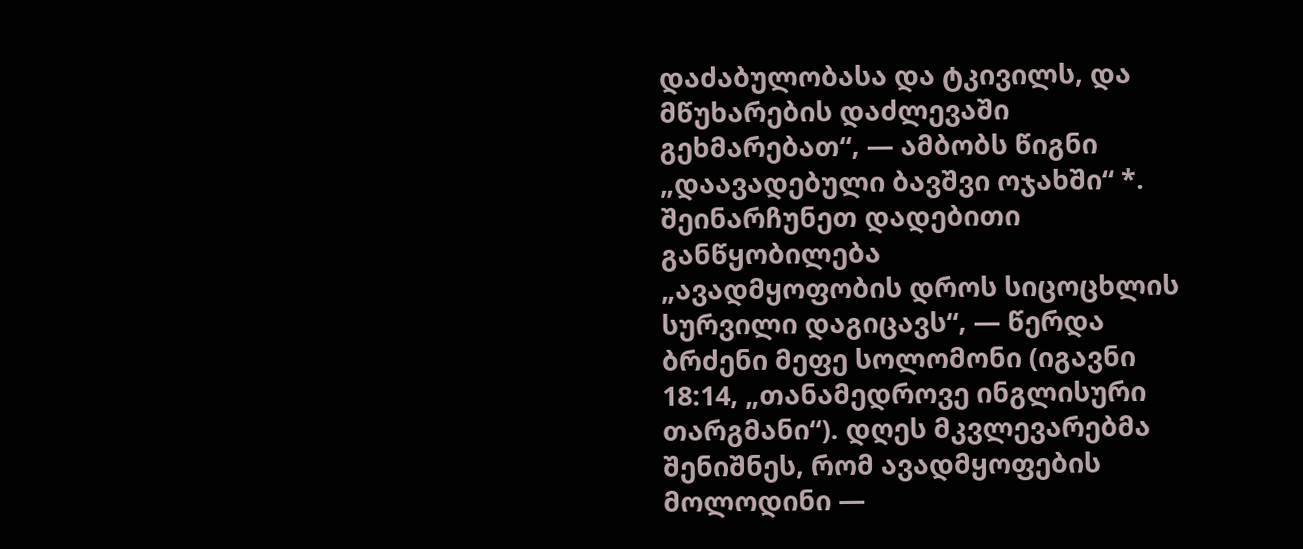დაძაბულობასა და ტკივილს, და მწუხარების დაძლევაში გეხმარებათ“, — ამბობს წიგნი „დაავადებული ბავშვი ოჯახში“ *.
შეინარჩუნეთ დადებითი განწყობილება
„ავადმყოფობის დროს სიცოცხლის სურვილი დაგიცავს“, — წერდა ბრძენი მეფე სოლომონი (იგავნი 18:14, „თანამედროვე ინგლისური თარგმანი“). დღეს მკვლევარებმა შენიშნეს, რომ ავადმყოფების მოლოდინი —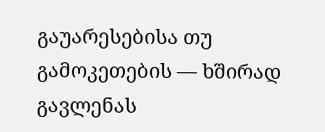გაუარესებისა თუ გამოკეთების — ხშირად გავლენას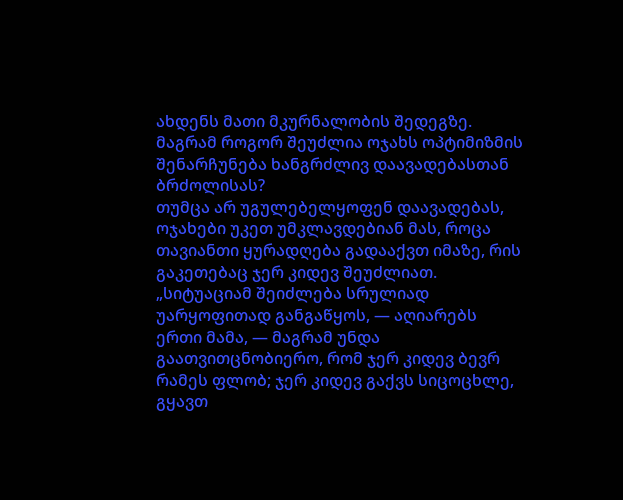ახდენს მათი მკურნალობის შედეგზე. მაგრამ როგორ შეუძლია ოჯახს ოპტიმიზმის შენარჩუნება ხანგრძლივ დაავადებასთან ბრძოლისას?
თუმცა არ უგულებელყოფენ დაავადებას, ოჯახები უკეთ უმკლავდებიან მას, როცა თავიანთი ყურადღება გადააქვთ იმაზე, რის გაკეთებაც ჯერ კიდევ შეუძლიათ. „სიტუაციამ შეიძლება სრულიად
უარყოფითად განგაწყოს, — აღიარებს ერთი მამა, — მაგრამ უნდა გაათვითცნობიერო, რომ ჯერ კიდევ ბევრ რამეს ფლობ; ჯერ კიდევ გაქვს სიცოცხლე, გყავთ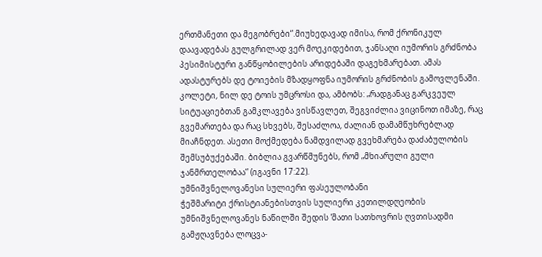ერთმანეთი და მეგობრები“.მიუხედავად იმისა, რომ ქრონიკულ დაავადებას გულგრილად ვერ მოეკიდებით, ჯანსაღი იუმორის გრძნობა პესიმისტური განწყობილების არიდებაში დაგეხმარებათ. ამას ადასტურებს დე ტოიების მზადყოფნა იუმორის გრძნობის გამოვლენაში. კოლეტი, ნილ დე ტოის უმცროსი და, ამბობს: „რადგანაც გარკვეულ სიტუაციებთან გამკლავება ვისწავლეთ, შეგვიძლია ვიცინოთ იმაზე, რაც გვემართება და რაც სხვებს, შესაძლოა, ძალიან დამამწუხრებლად მიაჩნდეთ. ასეთი მოქმედება ნამდვილად გვეხმარება დაძაბულობის შემსუბუქებაში. ბიბლია გვარწმუნებს, რომ „მხიარული გული ჯანმრთელობაა“ (იგავნი 17:22).
უმნიშვნელოვანესი სულიერი ფასეულობანი
ჭეშმარიტი ქრისტიანებისთვის სულიერი კეთილდღეობის უმნიშვნელოვანეს ნაწილში შედის ‘მათი სათხოვრის ღვთისადმი გამჟღავნება ლოცვა-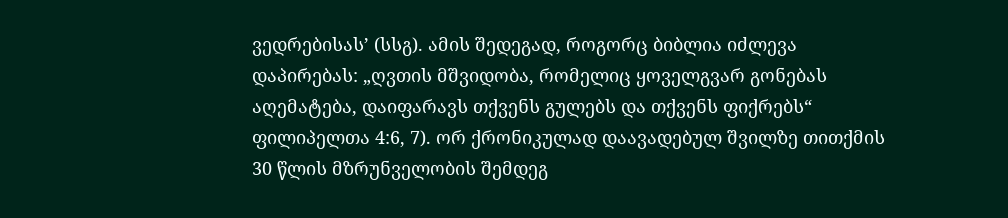ვედრებისას’ (სსგ). ამის შედეგად, როგორც ბიბლია იძლევა დაპირებას: „ღვთის მშვიდობა, რომელიც ყოველგვარ გონებას აღემატება, დაიფარავს თქვენს გულებს და თქვენს ფიქრებს“ ფილიპელთა 4:6, 7). ორ ქრონიკულად დაავადებულ შვილზე თითქმის 30 წლის მზრუნველობის შემდეგ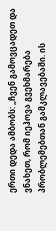ერთი დედა ამბობს: „ჩვენ გამოვცადეთ და ვნახეთ, რომ იეჰოვა გვეხმარება პრობლემებთან გამკლავებაში. ის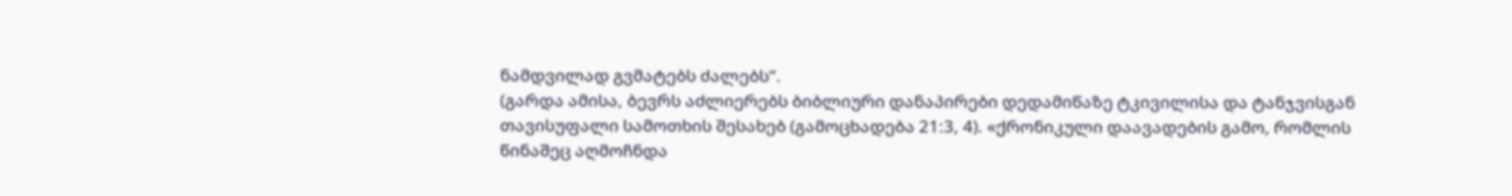ნამდვილად გვმატებს ძალებს“.
(გარდა ამისა, ბევრს აძლიერებს ბიბლიური დანაპირები დედამიწაზე ტკივილისა და ტანჯვისგან თავისუფალი სამოთხის შესახებ (გამოცხადება 21:3, 4). «ქრონიკული დაავადების გამო, რომლის წინაშეც აღმოჩნდა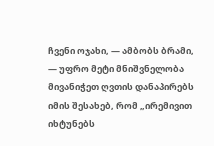ჩვენი ოჯახი, — ამბობს ბრამი, — უფრო მეტი მნიშვნელობა მივანიჭეთ ღვთის დანაპირებს იმის შესახებ, რომ „ირემივით იხტუნებს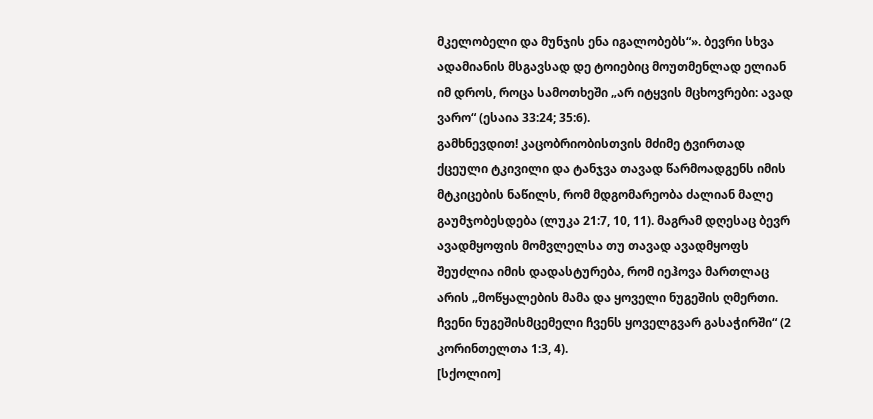მკელობელი და მუნჯის ენა იგალობებს“». ბევრი სხვა ადამიანის მსგავსად დე ტოიებიც მოუთმენლად ელიან იმ დროს, როცა სამოთხეში „არ იტყვის მცხოვრები: ავად ვარო“ (ესაია 33:24; 35:6).
გამხნევდით! კაცობრიობისთვის მძიმე ტვირთად ქცეული ტკივილი და ტანჯვა თავად წარმოადგენს იმის მტკიცების ნაწილს, რომ მდგომარეობა ძალიან მალე გაუმჯობესდება (ლუკა 21:7, 10, 11). მაგრამ დღესაც ბევრ ავადმყოფის მომვლელსა თუ თავად ავადმყოფს შეუძლია იმის დადასტურება, რომ იეჰოვა მართლაც არის „მოწყალების მამა და ყოველი ნუგეშის ღმერთი. ჩვენი ნუგეშისმცემელი ჩვენს ყოველგვარ გასაჭირში“ (2 კორინთელთა 1:3, 4).
[სქოლიო]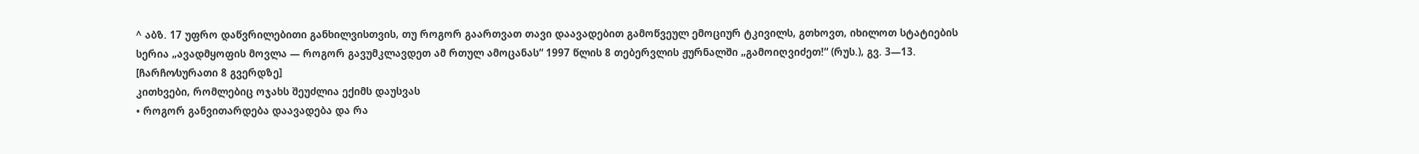^ აბზ. 17 უფრო დაწვრილებითი განხილვისთვის, თუ როგორ გაართვათ თავი დაავადებით გამოწვეულ ემოციურ ტკივილს, გთხოვთ, იხილოთ სტატიების სერია „ავადმყოფის მოვლა — როგორ გავუმკლავდეთ ამ რთულ ამოცანას“ 1997 წლის 8 თებერვლის ჟურნალში „გამოიღვიძეთ!“ (რუს.), გვ. 3—13.
[ჩარჩო⁄სურათი 8 გვერდზე]
კითხვები, რომლებიც ოჯახს შეუძლია ექიმს დაუსვას
• როგორ განვითარდება დაავადება და რა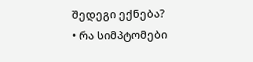შედეგი ექნება?
• რა სიმპტომები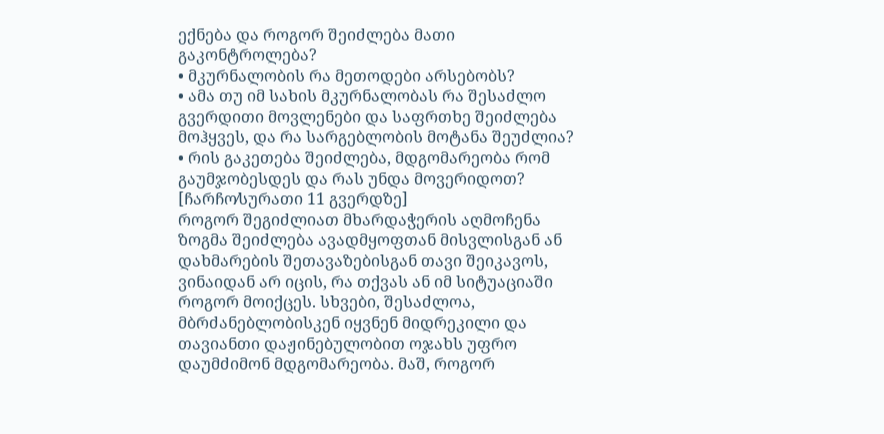ექნება და როგორ შეიძლება მათი გაკონტროლება?
• მკურნალობის რა მეთოდები არსებობს?
• ამა თუ იმ სახის მკურნალობას რა შესაძლო გვერდითი მოვლენები და საფრთხე შეიძლება მოჰყვეს, და რა სარგებლობის მოტანა შეუძლია?
• რის გაკეთება შეიძლება, მდგომარეობა რომ გაუმჯობესდეს და რას უნდა მოვერიდოთ?
[ჩარჩო⁄სურათი 11 გვერდზე]
როგორ შეგიძლიათ მხარდაჭერის აღმოჩენა
ზოგმა შეიძლება ავადმყოფთან მისვლისგან ან დახმარების შეთავაზებისგან თავი შეიკავოს, ვინაიდან არ იცის, რა თქვას ან იმ სიტუაციაში როგორ მოიქცეს. სხვები, შესაძლოა, მბრძანებლობისკენ იყვნენ მიდრეკილი და თავიანთი დაჟინებულობით ოჯახს უფრო დაუმძიმონ მდგომარეობა. მაშ, როგორ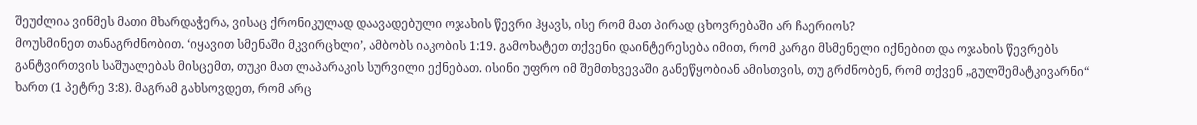შეუძლია ვინმეს მათი მხარდაჭერა, ვისაც ქრონიკულად დაავადებული ოჯახის წევრი ჰყავს, ისე რომ მათ პირად ცხოვრებაში არ ჩაერიოს?
მოუსმინეთ თანაგრძნობით. ‘იყავით სმენაში მკვირცხლი’, ამბობს იაკობის 1:19. გამოხატეთ თქვენი დაინტერესება იმით, რომ კარგი მსმენელი იქნებით და ოჯახის წევრებს განტვირთვის საშუალებას მისცემთ, თუკი მათ ლაპარაკის სურვილი ექნებათ. ისინი უფრო იმ შემთხვევაში განეწყობიან ამისთვის, თუ გრძნობენ, რომ თქვენ „გულშემატკივარნი“ ხართ (1 პეტრე 3:8). მაგრამ გახსოვდეთ, რომ არც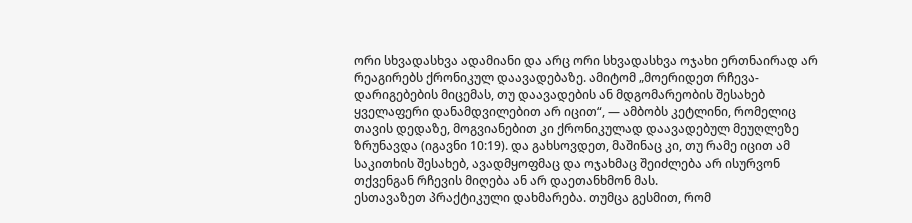ორი სხვადასხვა ადამიანი და არც ორი სხვადასხვა ოჯახი ერთნაირად არ რეაგირებს ქრონიკულ დაავადებაზე. ამიტომ „მოერიდეთ რჩევა-დარიგებების მიცემას, თუ დაავადების ან მდგომარეობის შესახებ ყველაფერი დანამდვილებით არ იცით“, — ამბობს კეტლინი, რომელიც თავის დედაზე, მოგვიანებით კი ქრონიკულად დაავადებულ მეუღლეზე ზრუნავდა (იგავნი 10:19). და გახსოვდეთ, მაშინაც კი, თუ რამე იცით ამ საკითხის შესახებ, ავადმყოფმაც და ოჯახმაც შეიძლება არ ისურვონ თქვენგან რჩევის მიღება ან არ დაეთანხმონ მას.
ესთავაზეთ პრაქტიკული დახმარება. თუმცა გესმით, რომ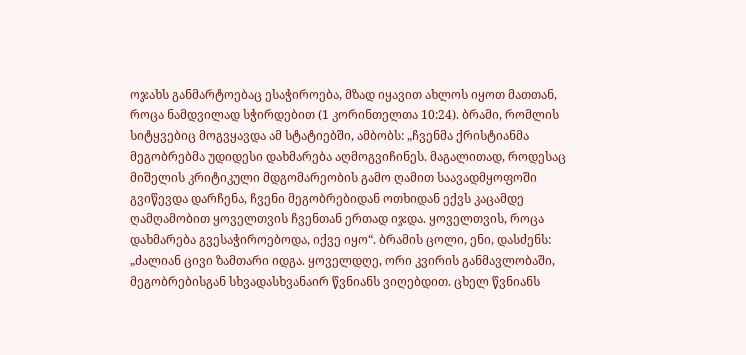ოჯახს განმარტოებაც ესაჭიროება, მზად იყავით ახლოს იყოთ მათთან, როცა ნამდვილად სჭირდებით (1 კორინთელთა 10:24). ბრამი, რომლის სიტყვებიც მოგვყავდა ამ სტატიებში, ამბობს: „ჩვენმა ქრისტიანმა მეგობრებმა უდიდესი დახმარება აღმოგვიჩინეს. მაგალითად, როდესაც მიშელის კრიტიკული მდგომარეობის გამო ღამით საავადმყოფოში გვიწევდა დარჩენა, ჩვენი მეგობრებიდან ოთხიდან ექვს კაცამდე ღამღამობით ყოველთვის ჩვენთან ერთად იჯდა. ყოველთვის, როცა დახმარება გვესაჭიროებოდა, იქვე იყო“. ბრამის ცოლი, ენი, დასძენს: „ძალიან ცივი ზამთარი იდგა. ყოველდღე, ორი კვირის განმავლობაში, მეგობრებისგან სხვადასხვანაირ წვნიანს ვიღებდით. ცხელ წვნიანს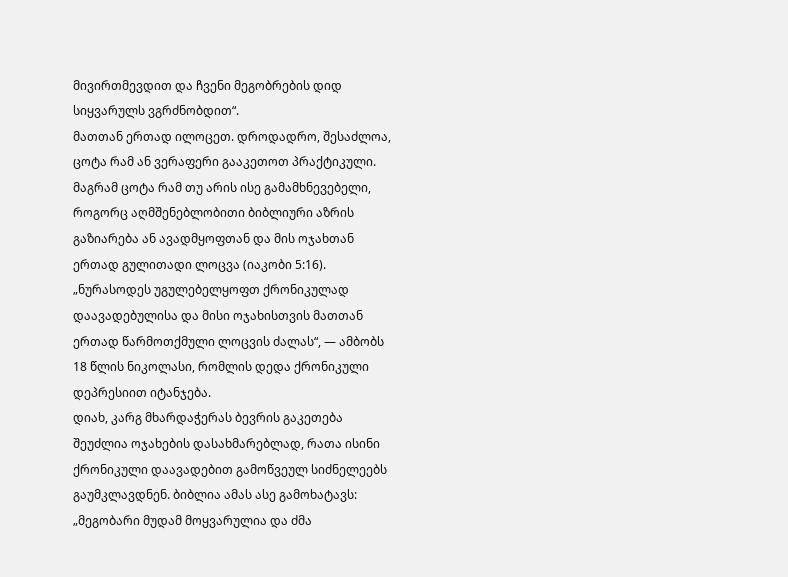მივირთმევდით და ჩვენი მეგობრების დიდ სიყვარულს ვგრძნობდით“.
მათთან ერთად ილოცეთ. დროდადრო, შესაძლოა, ცოტა რამ ან ვერაფერი გააკეთოთ პრაქტიკული. მაგრამ ცოტა რამ თუ არის ისე გამამხნევებელი, როგორც აღმშენებლობითი ბიბლიური აზრის გაზიარება ან ავადმყოფთან და მის ოჯახთან ერთად გულითადი ლოცვა (იაკობი 5:16). „ნურასოდეს უგულებელყოფთ ქრონიკულად დაავადებულისა და მისი ოჯახისთვის მათთან ერთად წარმოთქმული ლოცვის ძალას“, — ამბობს 18 წლის ნიკოლასი, რომლის დედა ქრონიკული დეპრესიით იტანჯება.
დიახ, კარგ მხარდაჭერას ბევრის გაკეთება შეუძლია ოჯახების დასახმარებლად, რათა ისინი ქრონიკული დაავადებით გამოწვეულ სიძნელეებს გაუმკლავდნენ. ბიბლია ამას ასე გამოხატავს: „მეგობარი მუდამ მოყვარულია და ძმა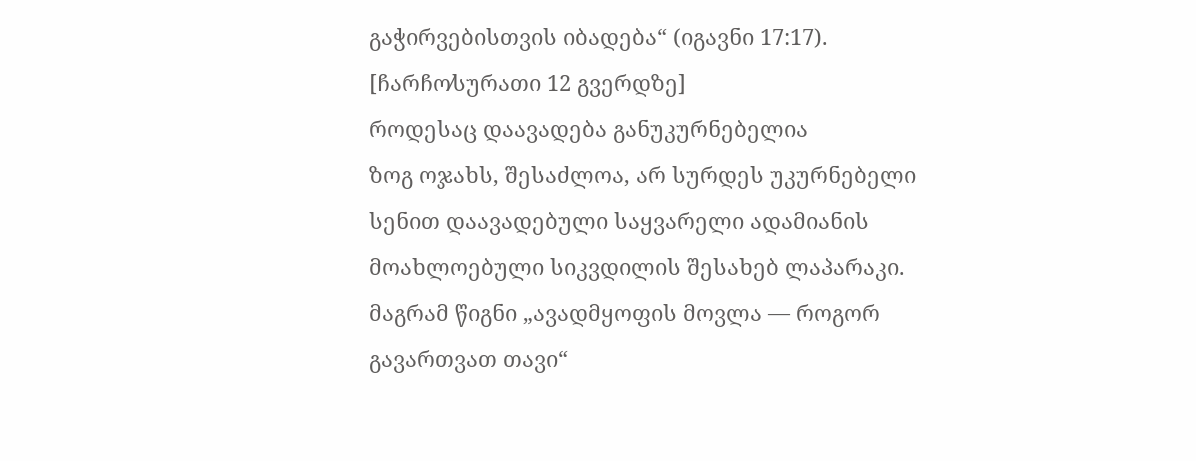გაჭირვებისთვის იბადება“ (იგავნი 17:17).
[ჩარჩო⁄სურათი 12 გვერდზე]
როდესაც დაავადება განუკურნებელია
ზოგ ოჯახს, შესაძლოა, არ სურდეს უკურნებელი სენით დაავადებული საყვარელი ადამიანის მოახლოებული სიკვდილის შესახებ ლაპარაკი. მაგრამ წიგნი „ავადმყოფის მოვლა — როგორ გავართვათ თავი“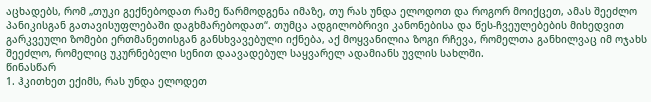აცხადებს, რომ „თუკი გექნებოდათ რამე წარმოდგენა იმაზე, თუ რას უნდა ელოდოთ და როგორ მოიქცეთ, ამას შეეძლო პანიკისგან გათავისუფლებაში დაგხმარებოდათ“. თუმცა ადგილობრივი კანონებისა და წეს-ჩვეულებების მიხედვით გარკვეული ზომები ერთმანეთისგან განსხვავებული იქნება, აქ მოყვანილია ზოგი რჩევა, რომელთა განხილვაც იმ ოჯახს შეეძლო, რომელიც უკურნებელი სენით დაავადებულ საყვარელ ადამიანს უვლის სახლში.
წინასწარ
1. ჰკითხეთ ექიმს, რას უნდა ელოდეთ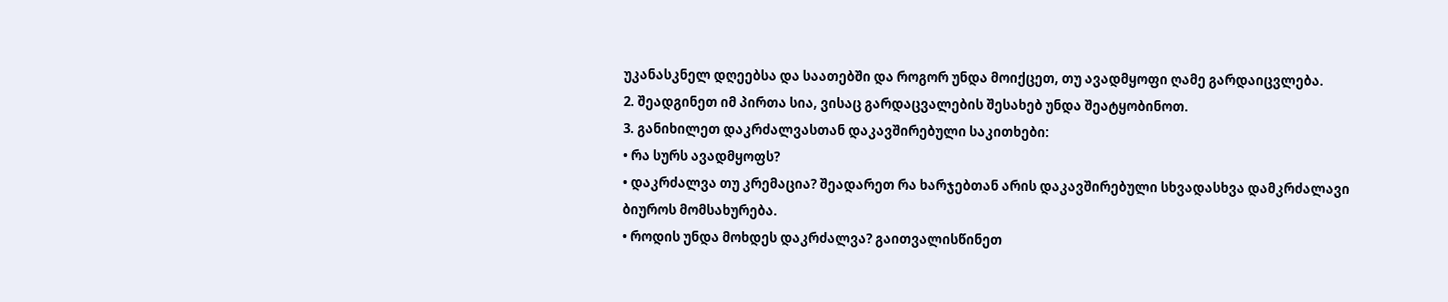უკანასკნელ დღეებსა და საათებში და როგორ უნდა მოიქცეთ, თუ ავადმყოფი ღამე გარდაიცვლება.
2. შეადგინეთ იმ პირთა სია, ვისაც გარდაცვალების შესახებ უნდა შეატყობინოთ.
3. განიხილეთ დაკრძალვასთან დაკავშირებული საკითხები:
• რა სურს ავადმყოფს?
• დაკრძალვა თუ კრემაცია? შეადარეთ რა ხარჯებთან არის დაკავშირებული სხვადასხვა დამკრძალავი ბიუროს მომსახურება.
• როდის უნდა მოხდეს დაკრძალვა? გაითვალისწინეთ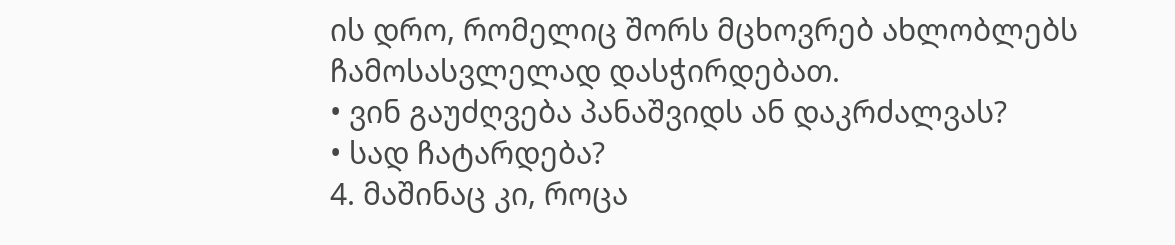ის დრო, რომელიც შორს მცხოვრებ ახლობლებს ჩამოსასვლელად დასჭირდებათ.
• ვინ გაუძღვება პანაშვიდს ან დაკრძალვას?
• სად ჩატარდება?
4. მაშინაც კი, როცა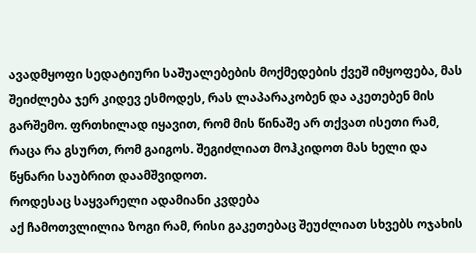ავადმყოფი სედატიური საშუალებების მოქმედების ქვეშ იმყოფება, მას შეიძლება ჯერ კიდევ ესმოდეს, რას ლაპარაკობენ და აკეთებენ მის გარშემო. ფრთხილად იყავით, რომ მის წინაშე არ თქვათ ისეთი რამ, რაცა რა გსურთ, რომ გაიგოს. შეგიძლიათ მოჰკიდოთ მას ხელი და წყნარი საუბრით დაამშვიდოთ.
როდესაც საყვარელი ადამიანი კვდება
აქ ჩამოთვლილია ზოგი რამ, რისი გაკეთებაც შეუძლიათ სხვებს ოჯახის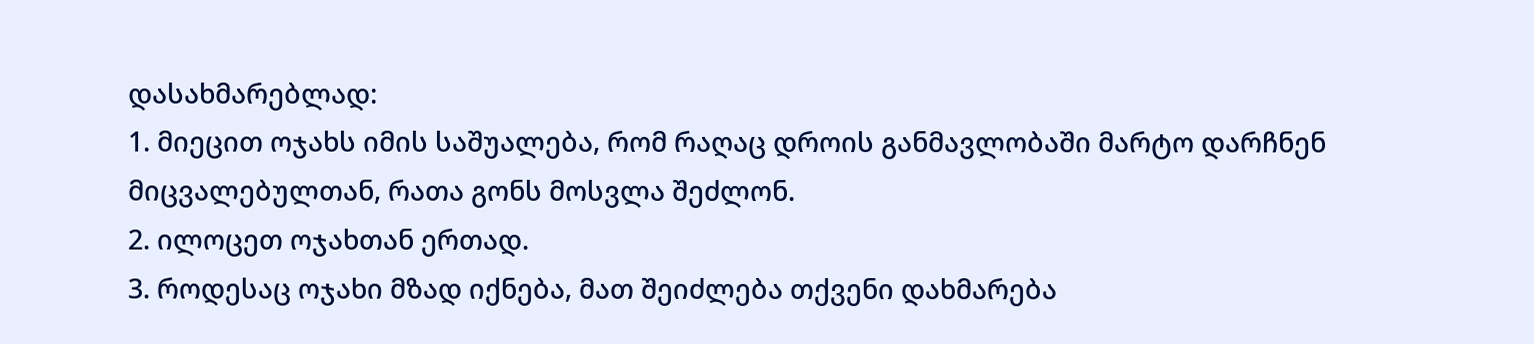დასახმარებლად:
1. მიეცით ოჯახს იმის საშუალება, რომ რაღაც დროის განმავლობაში მარტო დარჩნენ მიცვალებულთან, რათა გონს მოსვლა შეძლონ.
2. ილოცეთ ოჯახთან ერთად.
3. როდესაც ოჯახი მზად იქნება, მათ შეიძლება თქვენი დახმარება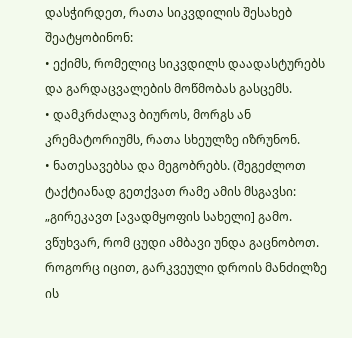დასჭირდეთ, რათა სიკვდილის შესახებ შეატყობინონ:
• ექიმს, რომელიც სიკვდილს დაადასტურებს და გარდაცვალების მოწმობას გასცემს.
• დამკრძალავ ბიუროს, მორგს ან კრემატორიუმს, რათა სხეულზე იზრუნონ.
• ნათესავებსა და მეგობრებს. (შეგეძლოთ ტაქტიანად გეთქვათ რამე ამის მსგავსი: „გირეკავთ [ავადმყოფის სახელი] გამო. ვწუხვარ, რომ ცუდი ამბავი უნდა გაცნობოთ. როგორც იცით, გარკვეული დროის მანძილზე ის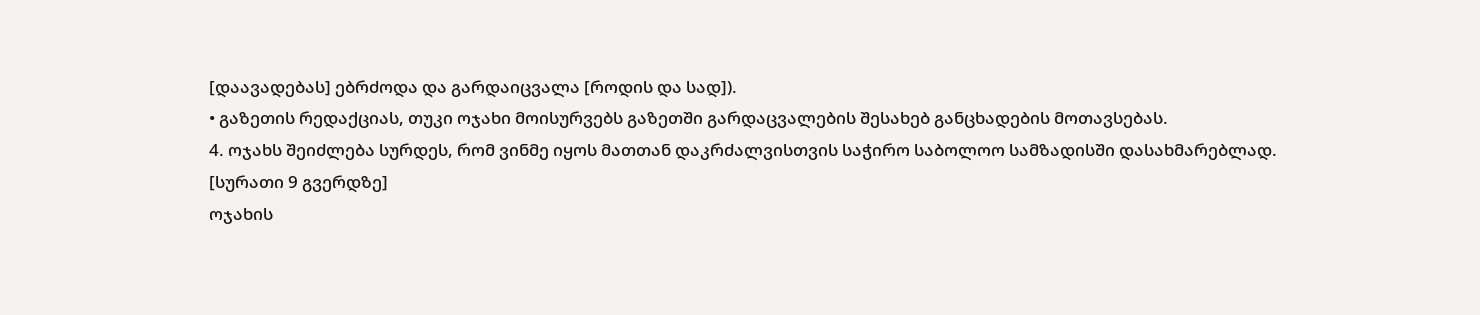[დაავადებას] ებრძოდა და გარდაიცვალა [როდის და სად]).
• გაზეთის რედაქციას, თუკი ოჯახი მოისურვებს გაზეთში გარდაცვალების შესახებ განცხადების მოთავსებას.
4. ოჯახს შეიძლება სურდეს, რომ ვინმე იყოს მათთან დაკრძალვისთვის საჭირო საბოლოო სამზადისში დასახმარებლად.
[სურათი 9 გვერდზე]
ოჯახის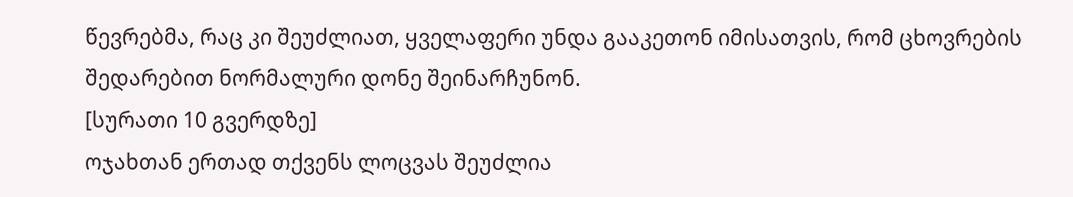წევრებმა, რაც კი შეუძლიათ, ყველაფერი უნდა გააკეთონ იმისათვის, რომ ცხოვრების შედარებით ნორმალური დონე შეინარჩუნონ.
[სურათი 10 გვერდზე]
ოჯახთან ერთად თქვენს ლოცვას შეუძლია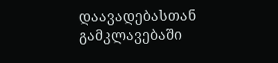დაავადებასთან გამკლავებაში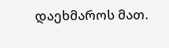დაეხმაროს მათ.